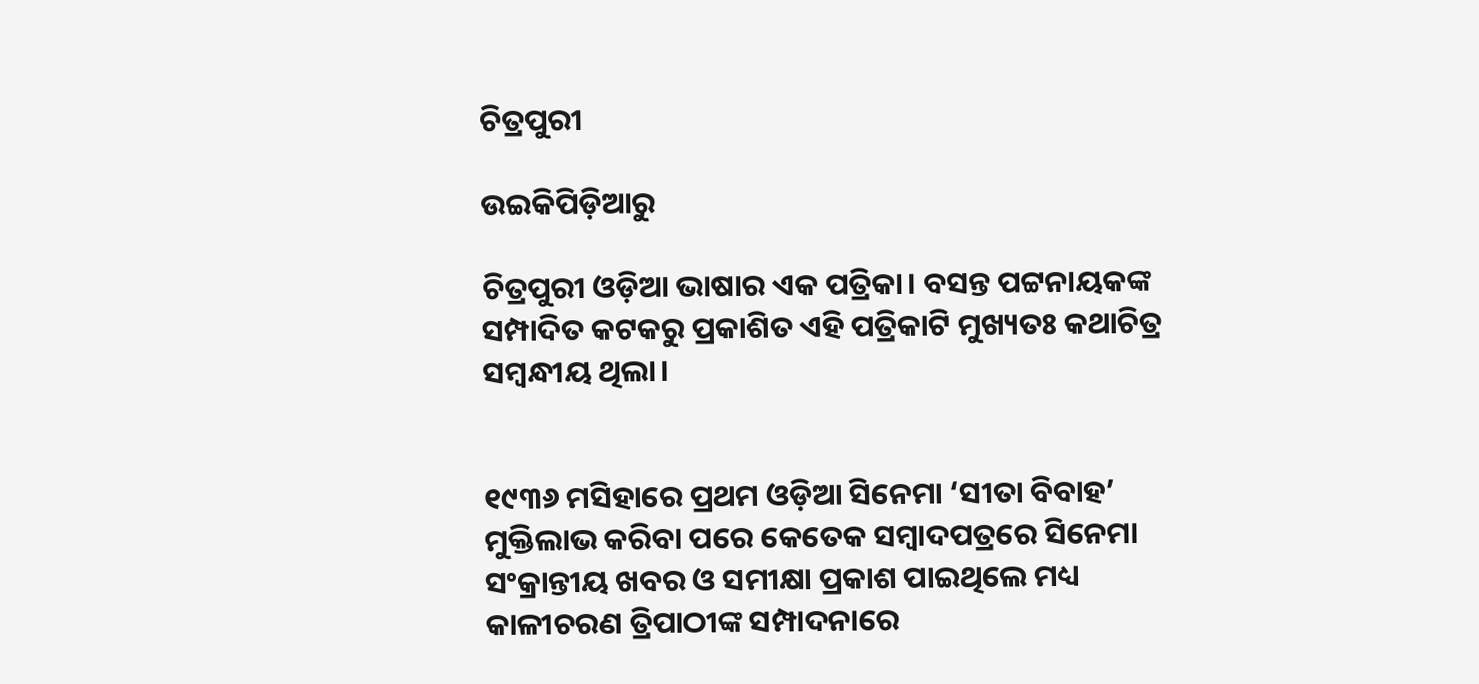ଚିତ୍ରପୁରୀ

ଉଇକିପିଡ଼ିଆ‌ରୁ

ଚିତ୍ରପୁରୀ ଓଡ଼ିଆ ଭାଷାର ଏକ ପତ୍ରିକା। ବସନ୍ତ ପଟ୍ଟନାୟକଙ୍କ ସମ୍ପାଦିତ କଟକରୁ ପ୍ରକାଶିତ ଏହି ପତ୍ରିକାଟି ମୁଖ୍ୟତଃ କଥାଚିତ୍ର ସମ୍ବନ୍ଧୀୟ ଥିଲା।


୧୯୩୬ ମସିହାରେ ପ୍ରଥମ ଓଡ଼ିଆ ସିନେମା ‘ସୀତା ବିବାହ’ ମୁକ୍ତିଲାଭ କରିବା ପରେ କେତେକ ସମ୍ବାଦପତ୍ରରେ ସିନେମା ସଂକ୍ରାନ୍ତୀୟ ଖବର ଓ ସମୀକ୍ଷା ପ୍ରକାଶ ପାଇଥିଲେ ମଧ୍ୟ କାଳୀଚରଣ ତ୍ରିପାଠୀଙ୍କ ସମ୍ପାଦନାରେ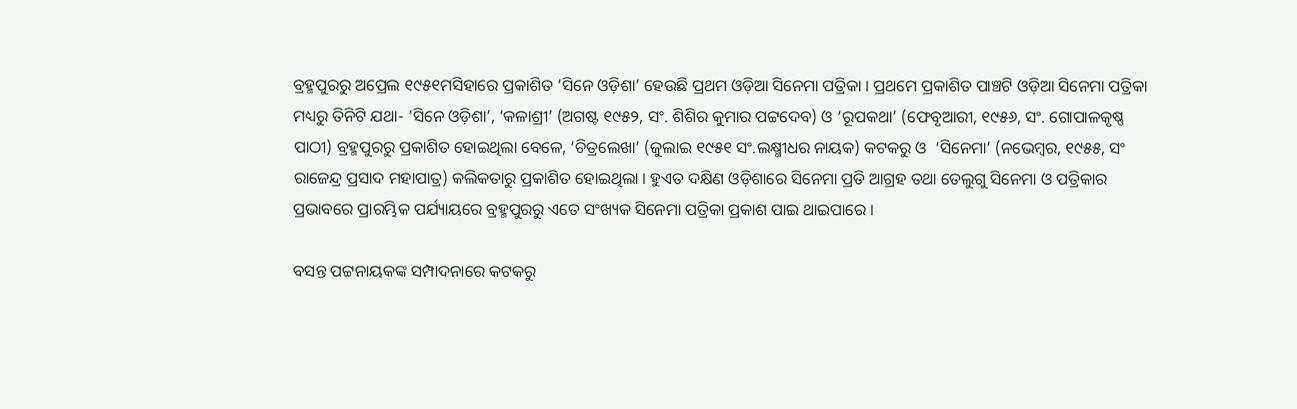ବ୍ରହ୍ମପୁରରୁ ଅପ୍ରେଲ ୧୯୫୧ମସିହାରେ ପ୍ରକାଶିତ ‘ସିନେ ଓଡ଼ିଶା’ ହେଉଛି ପ୍ରଥମ ଓଡ଼ିଆ ସିନେମା ପତ୍ରିକା । ପ୍ରଥମେ ପ୍ରକାଶିତ ପାଞ୍ଚଟି ଓଡ଼ିଆ ସିନେମା ପତ୍ରିକା ମଧ୍ୟରୁ ତିନିଟି ଯଥା- ‘ସିନେ ଓଡ଼ିଶା’, ‘କଳାଶ୍ରୀ’ (ଅଗଷ୍ଟ ୧୯୫୨, ସଂ. ଶିଶିର କୁମାର ପଟ୍ଟଦେବ) ଓ ‘ରୂପକଥା’ (ଫେବୃଆରୀ, ୧୯୫୬, ସଂ. ଗୋପାଳକୃଷ୍ଣ ପାଠୀ) ବ୍ରହ୍ମପୁରରୁ ପ୍ରକାଶିତ ହୋଇଥିଲା ବେଳେ, ‘ଚିତ୍ରଲେଖା’ (ଜୁଲାଇ ୧୯୫୧ ସଂ.ଲକ୍ଷ୍ମୀଧର ନାୟକ) କଟକରୁ ଓ  ‘ସିନେମା’ (ନଭେମ୍ବର, ୧୯୫୫, ସଂ ରାଜେନ୍ଦ୍ର ପ୍ରସାଦ ମହାପାତ୍ର) କଲିକତାରୁ ପ୍ରକାଶିତ ହୋଇଥିଲା । ହୁଏତ ଦକ୍ଷିଣ ଓଡ଼ିଶାରେ ସିନେମା ପ୍ରତି ଆଗ୍ରହ ତଥା ତେଲୁଗୁ ସିନେମା ଓ ପତ୍ରିକାର ପ୍ରଭାବରେ ପ୍ରାରମ୍ଭିକ ପର୍ଯ୍ୟାୟରେ ବ୍ରହ୍ମପୁରରୁ ଏତେ ସଂଖ୍ୟକ ସିନେମା ପତ୍ରିକା ପ୍ରକାଶ ପାଇ ଥାଇପାରେ ।

ବସନ୍ତ ପଟ୍ଟନାୟକଙ୍କ ସମ୍ପାଦନାରେ କଟକରୁ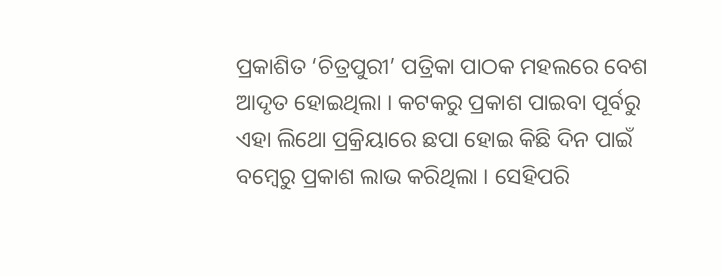ପ୍ରକାଶିତ ‘ଚିତ୍ରପୁରୀ’ ପତ୍ରିକା ପାଠକ ମହଲରେ ବେଶ ଆଦୃତ ହୋଇଥିଲା । କଟକରୁ ପ୍ରକାଶ ପାଇବା ପୂର୍ବରୁ ଏହା ଲିଥୋ ପ୍ରକ୍ରିୟାରେ ଛପା ହୋଇ କିଛି ଦିନ ପାଇଁ ବମ୍ବେରୁ ପ୍ରକାଶ ଲାଭ କରିଥିଲା । ସେହିପରି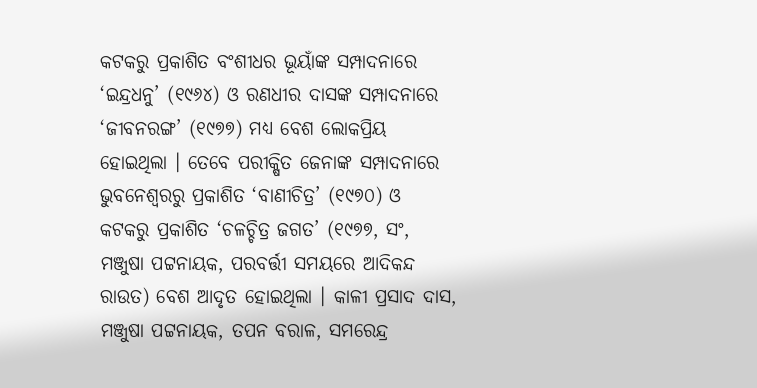କଟକରୁ ପ୍ରକାଶିତ ବଂଶୀଧର ଭୂୟାଁଙ୍କ ସମ୍ପାଦନାରେ ‘ଇନ୍ଦ୍ରଧନୁ’ (୧୯୬୪) ଓ ରଣଧୀର ଦାସଙ୍କ ସମ୍ପାଦନାରେ ‘ଜୀବନରଙ୍ଗ’ (୧୯୭୭) ମଧ୍ୟ ବେଶ ଲୋକପ୍ରିୟ ହୋଇଥିଲା । ତେବେ ପରୀକ୍ଷିତ ଜେନାଙ୍କ ସମ୍ପାଦନାରେ ଭୁବନେଶ୍ୱରରୁ ପ୍ରକାଶିତ ‘ବାଣୀଚିତ୍ର’ (୧୯୭୦) ଓ କଟକରୁ ପ୍ରକାଶିତ ‘ଚଳଚ୍ଚିତ୍ର ଜଗତ’ (୧୯୭୭, ସଂ, ମଞ୍ଜୁଷା ପଟ୍ଟନାୟକ, ପରବର୍ତ୍ତୀ ସମୟରେ ଆଦିକନ୍ଦ ରାଉତ) ବେଶ ଆଦୃତ ହୋଇଥିଲା । କାଳୀ ପ୍ରସାଦ ଦାସ, ମଞ୍ଜୁଷା ପଟ୍ଟନାୟକ, ତପନ ବରାଳ, ସମରେନ୍ଦ୍ର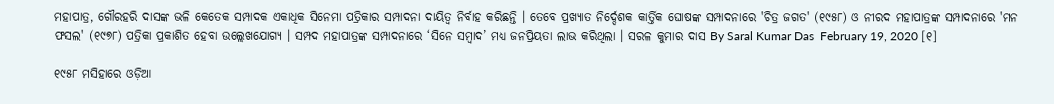ମହାପାତ୍ର, ଗୌରହରି ଦାସଙ୍କ ଭଳି କେତେକ ସମ୍ପାଦକ ଏକାଧିକ ସିନେମା ପତ୍ରିକାର ସମ୍ପାଦନା ଦାୟିତ୍ୱ ନିର୍ବାହ କରିଛନ୍ତି । ତେବେ ପ୍ରଖ୍ୟାତ ନିର୍ଦ୍ଦେଶକ କାର୍ତ୍ତିକ ଘୋଷଙ୍କ ସମ୍ପାଦନାରେ 'ଚିତ୍ର ଜଗତ' (୧୯୫୮) ଓ ନୀରଦ ମହାପାତ୍ରଙ୍କ ସମ୍ପାଦନାରେ 'ମନ ଫସଲ' (୧୯୭୮) ପତ୍ରିକା ପ୍ରକାଶିତ ହେବା ଉଲ୍ଲେଖଯୋଗ୍ୟ । ସମ୍ପଦ ମହାପାତ୍ରଙ୍କ ସମ୍ପାଦନାରେ ‘ସିନେ ସମ୍ବାଦ’ ମଧ୍ୟ ଜନପ୍ରିୟତା ଲାଭ କରିଥିଲା । ସରଳ କୁମାର ଦାସ By Saral Kumar Das  February 19, 2020 [୧]

୧୯୫୮ ମସିହାରେ ଓଡ଼ିଆ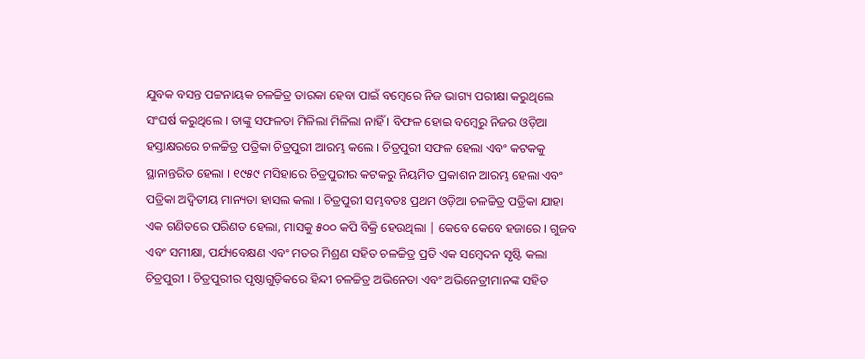ଯୁବକ ବସନ୍ତ ପଟ୍ଟନାୟକ ଚଳଚ୍ଚିତ୍ର ତାରକା ହେବା ପାଇଁ ବମ୍ବେରେ ନିଜ ଭାଗ୍ୟ ପରୀକ୍ଷା କରୁଥିଲେ ସଂଘର୍ଷ କରୁଥିଲେ । ତାଙ୍କୁ ସଫଳତା ମିଳିଲା ମିଳିଲା ନାହିଁ । ବିଫଳ ହୋଇ ବମ୍ବେରୁ ନିଜର ଓଡ଼ିଆ ହସ୍ତାକ୍ଷରରେ ଚଳଚ୍ଚିତ୍ର ପତ୍ରିକା ଚିତ୍ରପୁରୀ ଆରମ୍ଭ କଲେ । ଚିତ୍ରପୁରୀ ସଫଳ ହେଲା ଏବଂ କଟକକୁ ସ୍ଥାନାନ୍ତରିତ ହେଲା । ୧୯୫୯ ମସିହାରେ ଚିତ୍ରପୁରୀର କଟକରୁ ନିୟମିତ ପ୍ରକାଶନ ଆରମ୍ଭ ହେଲା ଏବଂ ପତ୍ରିକା ଅଦ୍ୱିତୀୟ ମାନ୍ୟତା ହାସଲ କଲା । ଚିତ୍ରପୁରୀ ସମ୍ଭବତଃ ପ୍ରଥମ ଓଡ଼ିଆ ଚଳଚ୍ଚିତ୍ର ପତ୍ରିକା ଯାହା ଏକ ଗଣିତରେ ପରିଣତ ହେଲା, ମାସକୁ ୫୦୦ କପି ବିକ୍ରି ହେଉଥିଲା | କେବେ କେବେ ହଜାରେ । ଗୁଜବ ଏବଂ ସମୀକ୍ଷା, ପର୍ଯ୍ୟବେକ୍ଷଣ ଏବଂ ମତର ମିଶ୍ରଣ ସହିତ ଚଳଚ୍ଚିତ୍ର ପ୍ରତି ଏକ ସମ୍ବେଦନ ସୃଷ୍ଟି କଲା ଚିତ୍ରପୁରୀ । ଚିତ୍ରପୁରୀର ପୃଷ୍ଠାଗୁଡ଼ିକରେ ହିନ୍ଦୀ ଚଳଚ୍ଚିତ୍ର ଅଭିନେତା ଏବଂ ଅଭିନେତ୍ରୀମାନଙ୍କ ସହିତ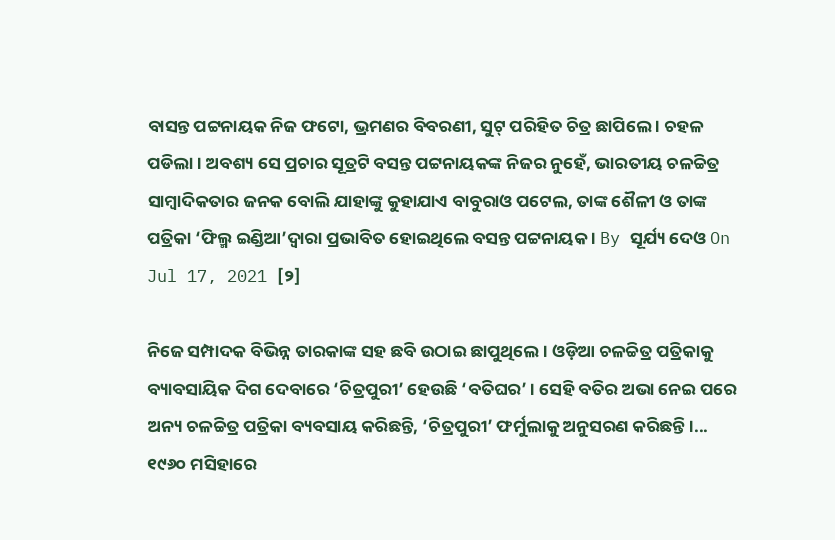ବାସନ୍ତ ପଟ୍ଟନାୟକ ନିଜ ଫଟୋ, ଭ୍ରମଣର ବିବରଣୀ, ସୁଟ୍ ପରିହିତ ଚିତ୍ର ଛାପିଲେ । ଚହଳ ପଡିଲା । ଅବଶ୍ୟ ସେ ପ୍ରଚାର ସୂତ୍ରଟି ବସନ୍ତ ପଟ୍ଟନାୟକଙ୍କ ନିଜର ନୁହେଁ, ଭାରତୀୟ ଚଳଚ୍ଚିତ୍ର ସାମ୍ବାଦିକତାର ଜନକ ବୋଲି ଯାହାଙ୍କୁ କୁହାଯାଏ ବାବୁରାଓ ପଟେଲ, ତାଙ୍କ ଶୈଳୀ ଓ ତାଙ୍କ ପତ୍ରିକା ‘ଫିଲ୍ମ ଇଣ୍ଡିଆ’ଦ୍ୱାରା ପ୍ରଭାବିତ ହୋଇଥିଲେ ବସନ୍ତ ପଟ୍ଟନାୟକ । By ସୂର୍ଯ୍ୟ ଦେଓ On Jul 17, 2021 [୨]

ନିଜେ ସମ୍ପାଦକ ବିଭିନ୍ନ ତାରକାଙ୍କ ସହ ଛବି ଉଠାଇ ଛାପୁଥିଲେ । ଓଡ଼ିଆ ଚଳଚ୍ଚିତ୍ର ପତ୍ରିକାକୁ ବ୍ୟାବସାୟିକ ଦିଗ ଦେବାରେ ‘ଚିତ୍ରପୁରୀ’ ହେଉଛି ‘ବତିଘର’ । ସେହି ବତିର ଅଭା ନେଇ ପରେ ଅନ୍ୟ ଚଳଚ୍ଚିତ୍ର ପତ୍ରିକା ବ୍ୟବସାୟ କରିଛନ୍ତି, ‘ଚିତ୍ରପୁରୀ’ ଫର୍ମୁଲାକୁ ଅନୁସରଣ କରିଛନ୍ତି ।... ୧୯୬୦ ମସିହାରେ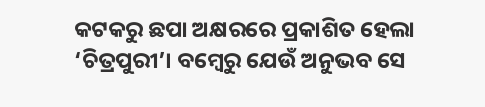କଟକରୁ ଛପା ଅକ୍ଷରରେ ପ୍ରକାଶିତ ହେଲା ‘ଚିତ୍ରପୁରୀ’। ବମ୍ବେରୁ ଯେଉଁ ଅନୁଭବ ସେ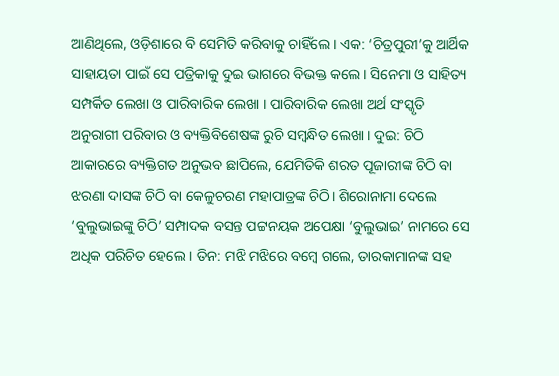ଆଣିଥିଲେ, ଓଡ଼ିଶାରେ ବି ସେମିତି କରିବାକୁ ଚାହିଁଲେ । ଏକ: ‘ଚିତ୍ରପୁରୀ’କୁ ଆର୍ଥିକ ସାହାୟତା ପାଇଁ ସେ ପତ୍ରିକାକୁ ଦୁଇ ଭାଗରେ ବିଭକ୍ତ କଲେ । ସିନେମା ଓ ସାହିତ୍ୟ ସମ୍ପର୍କିତ ଲେଖା ଓ ପାରିବାରିକ ଲେଖା । ପାରିବାରିକ ଲେଖା ଅର୍ଥ ସଂସ୍କୃତି ଅନୁରାଗୀ ପରିବାର ଓ ବ୍ୟକ୍ତିବିଶେଷଙ୍କ ରୁଚି ସମ୍ବନ୍ଧିତ ଲେଖା । ଦୁଇ: ଚିଠି ଆକାରରେ ବ୍ୟକ୍ତିଗତ ଅନୁଭବ ଛାପିଲେ, ଯେମିତିକି ଶରତ ପୂଜାରୀଙ୍କ ଚିଠି ବା ଝରଣା ଦାସଙ୍କ ଚିଠି ବା କେଳୁଚରଣ ମହାପାତ୍ରଙ୍କ ଚିଠି। ଶିରୋନାମା ଦେଲେ ‘ବୁଲୁଭାଇଙ୍କୁ ଚିଠି’ ସମ୍ପାଦକ ବସନ୍ତ ପଟ୍ଟନୟକ ଅପେକ୍ଷା ‘ବୁଲୁଭାଇ’ ନାମରେ ସେ ଅଧିକ ପରିଚିତ ହେଲେ । ତିନ: ମଝି ମଝିରେ ବମ୍ବେ ଗଲେ, ତାରକାମାନଙ୍କ ସହ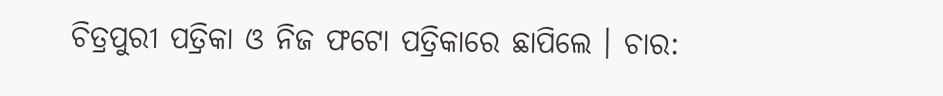ଚିତ୍ରପୁରୀ ପତ୍ରିକା ଓ ନିଜ ଫଟୋ ପତ୍ରିକାରେ ଛାପିଲେ । ଚାର: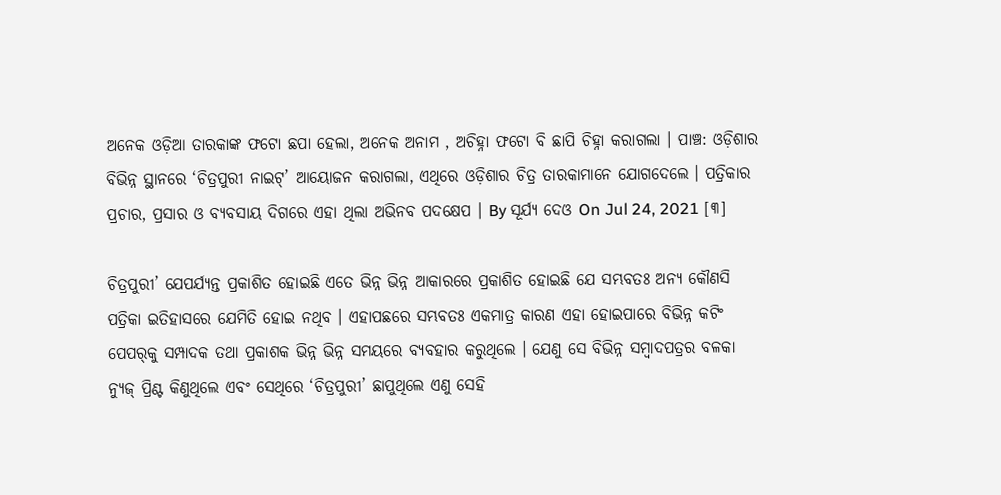ଅନେକ ଓଡ଼ିଆ ତାରକାଙ୍କ ଫଟୋ ଛପା ହେଲା, ଅନେକ ଅନାମ , ଅଚିହ୍ନା ଫଟୋ ବି ଛାପି ଚିହ୍ନା କରାଗଲା । ପାଞ୍ଚ: ଓଡ଼ିଶାର ବିଭିନ୍ନ ସ୍ଥାନରେ ‘ଚିତ୍ରପୁରୀ ନାଇଟ୍‌’ ଆୟୋଜନ କରାଗଲା, ଏଥିରେ ଓଡ଼ିଶାର ଚିତ୍ର ତାରକାମାନେ ଯୋଗଦେଲେ । ପତ୍ରିକାର ପ୍ରଚାର, ପ୍ରସାର ଓ ବ୍ୟବସାୟ ଦିଗରେ ଏହା ଥିଲା ଅଭିନବ ପଦକ୍ଷେପ । By ସୂର୍ଯ୍ୟ ଦେଓ On Jul 24, 2021 [୩]

ଚିତ୍ରପୁରୀ’ ଯେପର୍ଯ୍ୟନ୍ତ ପ୍ରକାଶିତ ହୋଇଛି ଏତେ ଭିନ୍ନ ଭିନ୍ନ ଆକାରରେ ପ୍ରକାଶିତ ହୋଇଛି ଯେ ସମ୍ଭବତଃ ଅନ୍ୟ କୌଣସି ପତ୍ରିକା ଇତିହାସରେ ଯେମିତି ହୋଇ ନଥିବ । ଏହାପଛରେ ସମ୍ଭବତଃ ଏକମାତ୍ର କାରଣ ଏହା ହୋଇପାରେ ବିଭିନ୍ନ କଟିଂ ପେପର୍‌କୁ ସମ୍ପାଦକ ତଥା ପ୍ରକାଶକ ଭିନ୍ନ ଭିନ୍ନ ସମୟରେ ବ୍ୟବହାର କରୁଥିଲେ । ଯେଣୁ ସେ ବିଭିନ୍ନ ସମ୍ବାଦପତ୍ରର ବଳକା ନ୍ୟୁଜ୍ ପ୍ରିଣ୍ଟ କିଣୁଥିଲେ ଏବଂ ସେଥିରେ ‘ଚିତ୍ରପୁରୀ’ ଛାପୁଥିଲେ ଏଣୁ ସେହି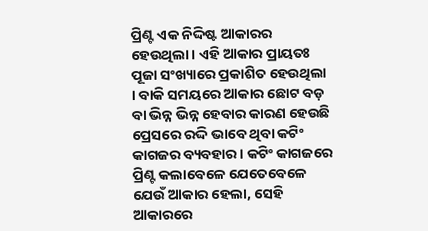ପ୍ରିଣ୍ଟ ଏକ ନିଦ୍ଦିଷ୍ଟ ଆକାରର ହେଉଥିଲା । ଏହି ଆକାର ପ୍ରାୟତଃ ପୂଜା ସଂଖ୍ୟାରେ ପ୍ରକାଶିତ ହେଉଥିଲା । ବାକି ସମୟରେ ଆକାର ଛୋଟ ବଡ଼ ବା ଭିନ୍ନ ଭିନ୍ନ ହେବାର କାରଣ ହେଉଛି ପ୍ରେସରେ ରଦ୍ଦି ଭାବେ ଥିବା କଟିଂ କାଗଜର ବ୍ୟବହାର । କଟିଂ କାଗଜରେ ପ୍ରିଣ୍ଟ କଲାବେଳେ ଯେତେବେଳେ ଯେଉଁ ଆକାର ହେଲା, ସେହି ଆକାରରେ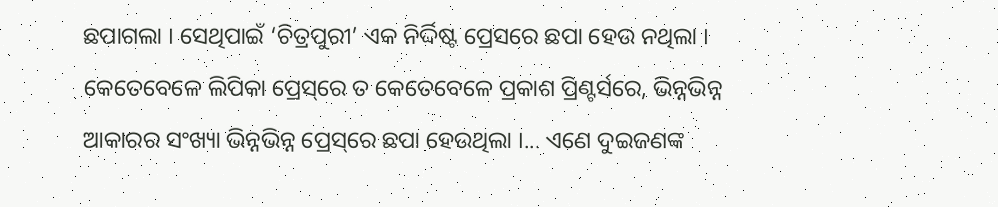ଛପାଗଲା । ସେଥିପାଇଁ ‘ଚିତ୍ରପୁରୀ’ ଏକ ନିର୍ଦ୍ଦିଷ୍ଟ ପ୍ରେସରେ ଛପା ହେଉ ନଥିଲା । କେତେବେଳେ ଲିପିକା ପ୍ରେସ୍‌ରେ ତ କେତେବେଳେ ପ୍ରକାଶ ପ୍ରିଣ୍ଟର୍ସରେ, ଭିନ୍ନଭିନ୍ନ ଆକାରର ସଂଖ୍ୟା ଭିନ୍ନଭିନ୍ନ ପ୍ରେସ୍‌ରେ ଛପା ହେଉଥିଲା ।... ଏଣେ ଦୁଇଜଣଙ୍କ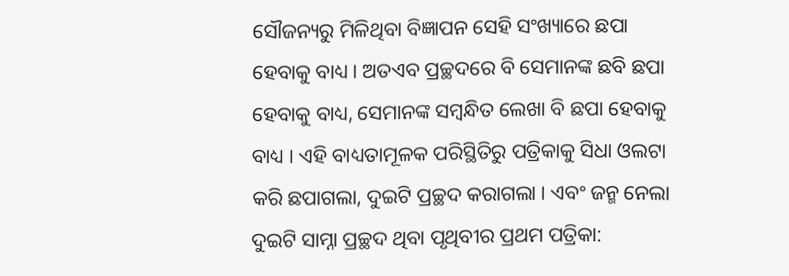ସୌଜନ୍ୟରୁ ମିଳିଥିବା ବିଜ୍ଞାପନ ସେହି ସଂଖ୍ୟାରେ ଛପା ହେବାକୁ ବାଧ୍ୟ । ଅତଏବ ପ୍ରଚ୍ଛଦରେ ବି ସେମାନଙ୍କ ଛବି ଛପା ହେବାକୁ ବାଧ୍ୟ, ସେମାନଙ୍କ ସମ୍ବନ୍ଧିତ ଲେଖା ବି ଛପା ହେବାକୁ ବାଧ୍ୟ । ଏହି ବାଧ୍ୟତାମୂଳକ ପରିସ୍ଥିତିରୁ ପତ୍ରିକାକୁ ସିଧା ଓଲଟା କରି ଛପାଗଲା, ଦୁଇଟି ପ୍ରଚ୍ଛଦ କରାଗଲା । ଏବଂ ଜନ୍ମ ନେଲା ଦୁଇଟି ସାମ୍ନା ପ୍ରଚ୍ଛଦ ଥିବା ପୃଥିବୀର ପ୍ରଥମ ପତ୍ରିକା: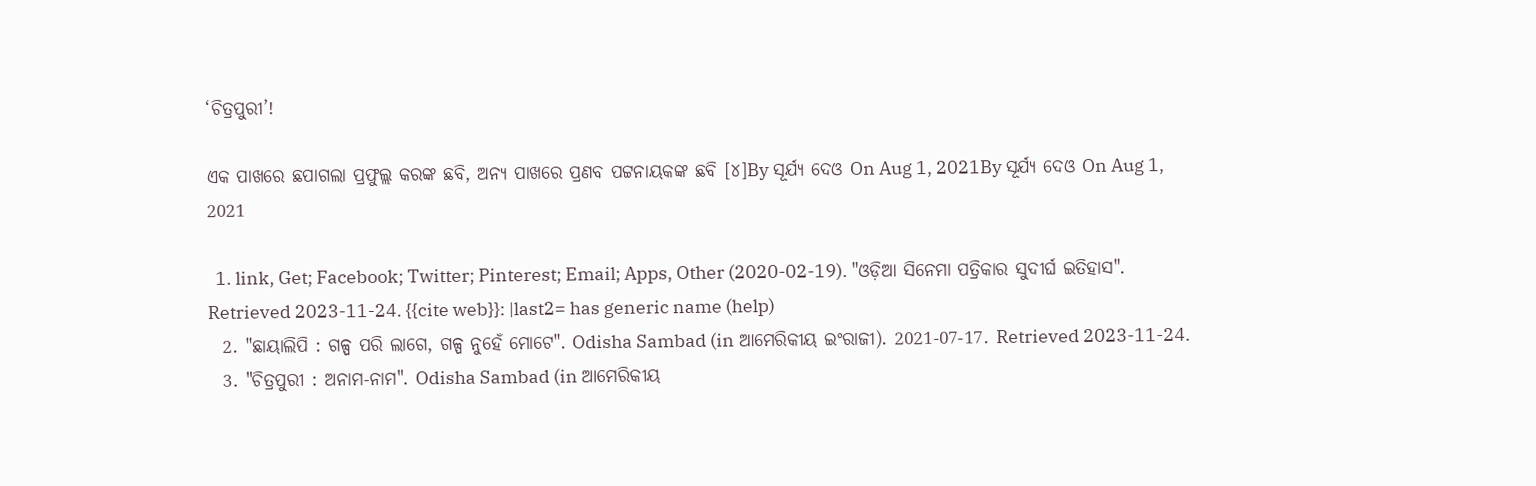‘ଚିତ୍ରପୁରୀ’!

ଏକ ପାଖରେ ଛପାଗଲା ପ୍ରଫୁଲ୍ଲ କରଙ୍କ ଛବି, ଅନ୍ୟ ପାଖରେ ପ୍ରଣବ ପଟ୍ଟନାୟକଙ୍କ ଛବି [୪]By ସୂର୍ଯ୍ୟ ଦେଓ On Aug 1, 2021By ସୂର୍ଯ୍ୟ ଦେଓ On Aug 1, 2021

  1. link, Get; Facebook; Twitter; Pinterest; Email; Apps, Other (2020-02-19). "ଓଡ଼ିଆ ସିନେମା ପତ୍ରିକାର ସୁଦୀର୍ଘ ଇତିହାସ". Retrieved 2023-11-24. {{cite web}}: |last2= has generic name (help)
  2. "ଛାୟାଲିପି : ଗଳ୍ପ ପରି ଲାଗେ, ଗଳ୍ପ ନୁହେଁ ମୋଟେ". Odisha Sambad (in ଆମେରିକୀୟ ଇଂରାଜୀ). 2021-07-17. Retrieved 2023-11-24.
  3. "ଚିତ୍ରପୁରୀ : ଅନାମ-ନାମ". Odisha Sambad (in ଆମେରିକୀୟ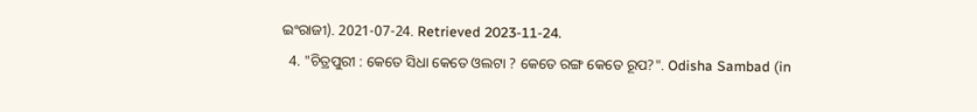ଇଂରାଜୀ). 2021-07-24. Retrieved 2023-11-24.
  4. "ଚିତ୍ରପୁରୀ : କେତେ ସିଧା କେତେ ଓଲଟା ? କେତେ ରଙ୍ଗ କେତେ ରୂପ?". Odisha Sambad (in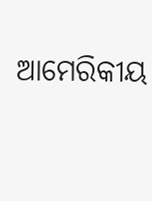ଆମେରିକୀୟ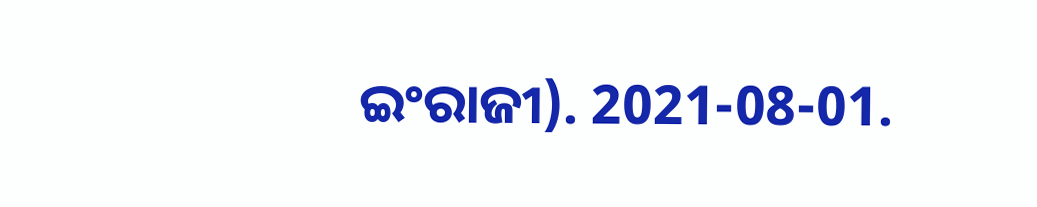ଇଂରାଜୀ). 2021-08-01.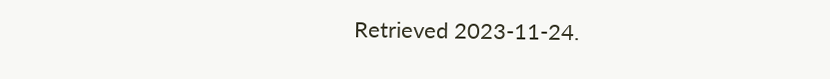Retrieved 2023-11-24.